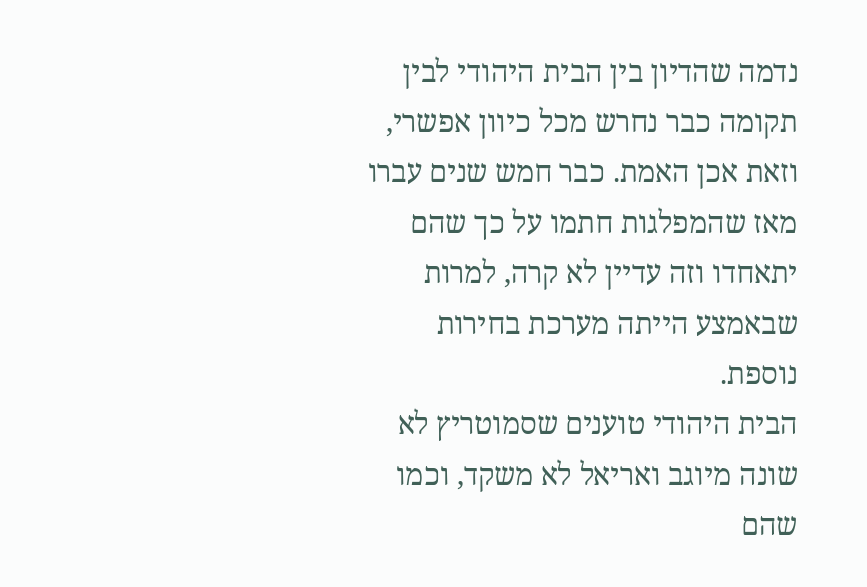נדמה שהדיון בין הבית היהודי לבין תקומה כבר נחרש מכל כיוון אפשרי, וזאת אכן האמת. כבר חמש שנים עברו מאז שהמפלגות חתמו על כך שהם יתאחדו וזה עדיין לא קרה, למרות שבאמצע הייתה מערכת בחירות נוספת.
הבית היהודי טוענים שסמוטריץ לא שונה מיוגב ואריאל לא משקד, וכמו שהם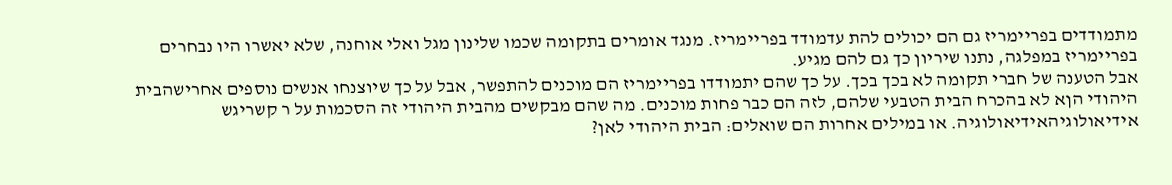מתמודדים בפריימריז גם הם יכולים להת עדמודד בפריימריז. מנגד אומרים בתקומה שכמו שלינון מגל ואלי אוחנה, שלא יאשרו היו נבחרים בפריימריז במפלגה, נתנו שיריון כך גם להם מגיע.
אבל הטענה של חברי תקומה לא בכך בכך. על כך שהם יתמודדו בפריימריז הם מוכנים להתפשר, אבל על כך שיוצנחו אנשים נוספים אחרישהבית היהודי הןא לא בהכרח הבית הטבעי שלהם, לזה הם כבר פחות מוכנים. מה שהם מבקשים מהבית היהודי זה הסכמות על ר קשריגש אידיאולוגיהאידיאולוגיה. או במילים אחרות הם שואלים: הבית היהודי לאן?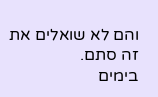והם לא שואלים את זה סתם.
בימים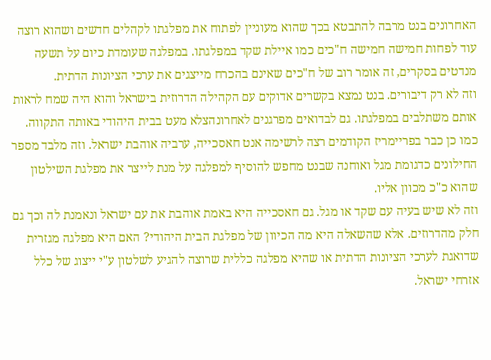האחרונים בנט מרבה להתבטא בכך שהוא מעוניין לפתוח את מפלגתו לקהלים חדשים ושהוא רוצה עוד לפחות חמישה חמישה ח"כים כמו איילת שקד במפלגתו. במפלגה שעומדת כיום על תשעה מנדטים בסקרים, זה אומר רוב של ח"כים שאינם בהכרח מייצגים את ערכי הציונות הדתית.
וזה לא רק דיבורים. בנט נמצא בקשרים אדוקים עם הקהילה הדרוזית בישראל והוא היה שמח לראות אותם משתלבים במפלגתו. גם לבדואים מפרגנים לאחרונהצלא מעט בבית היהודי באותה התקווה. כמו כן כבר בפריימריז הקודמים רצה לרשימה אנט חאסכייה, ערביה אוהבת ישראל. וזה מלבד מספר החילונים כדגומת מגל ואוחנה שבנט מחפש להוסיף למפלגה על מנת לייצר את מפלגת השילטון שהוא כ"כ מכוון אליו.
וזה לא שיש בעיה עם שקד או מגל. גם חאסכייה היא באמת אוהבת את עם ישראל ונאמנת לה וכך גם חלק מהדרוזים. אלא שהשאלה היא מה הכיוון של מפלגת הבית היהודי? האם היא מפלגה מגזרית שדואגת לערכי הציונות הדתית או שהיא מפלגה כללית שרוצה להגיע לשלטון ע"י ייצוג של כלל אזרחי ישראל.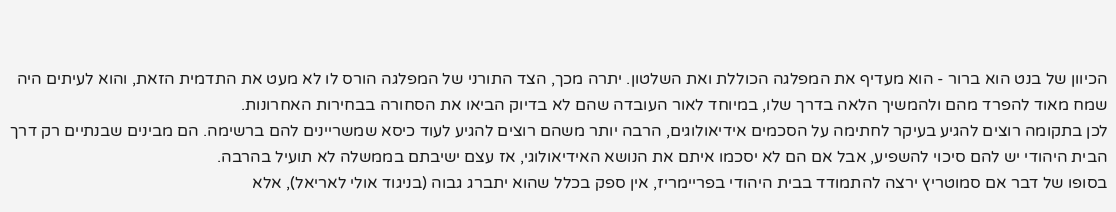הכיוון של בנט הוא ברור - הוא מעדיף את המפלגה הכוללת ואת השלטון. יתרה מכך, הצד התורני של המפלגה הורס לו לא מעט את התדמית הזאת, והוא לעיתים היה שמח מאוד להפרד מהם ולהמשיך הלאה בדרך שלו, במיוחד לאור העובדה שהם לא בדיוק הביאו את הסחורה בבחירות האחרונות.
לכן בתקומה רוצים להגיע בעיקר לחתימה על הסכמים אידיאולוגים, הרבה יותר משהם רוצים להגיע לעוד כיסא שמשריינים להם ברשימה. הם מבינים שבנתיים רק דרך הבית היהודי יש להם סיכוי להשפיע, אבל אם הם לא יסכמו איתם את הנושא האידיאולוגי, אז עצם ישיבתם בממשלה לא תועיל בהרבה.
בסופו של דבר אם סמוטריץ ירצה להתמודד בבית היהודי בפריימריז, אין ספק בכלל שהוא יתברג גבוה (בניגוד אולי לאריאל), אלא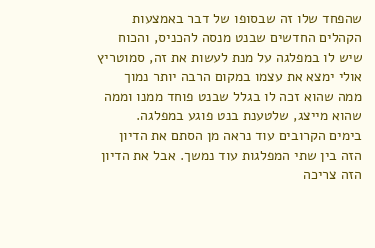שהפחד שלו זה שבסופו של דבר באמצעות הקהלים החדשים שבנט מנסה להכניס, והכוח שיש לו במפלגה על מנת לעשות את זה, סמוטריץ אולי ימצא את עצמו במקום הרבה יותר נמוך ממה שהוא זכה לו בגלל שבנט פוחד ממנו וממה שהוא מייצג, שלטענת בנט פוגע במפלגה.
בימים הקרובים עוד נראה מן הסתם את הדיון הזה בין שתי המפלגות עוד נמשך. אבל את הדיון הזה צריכה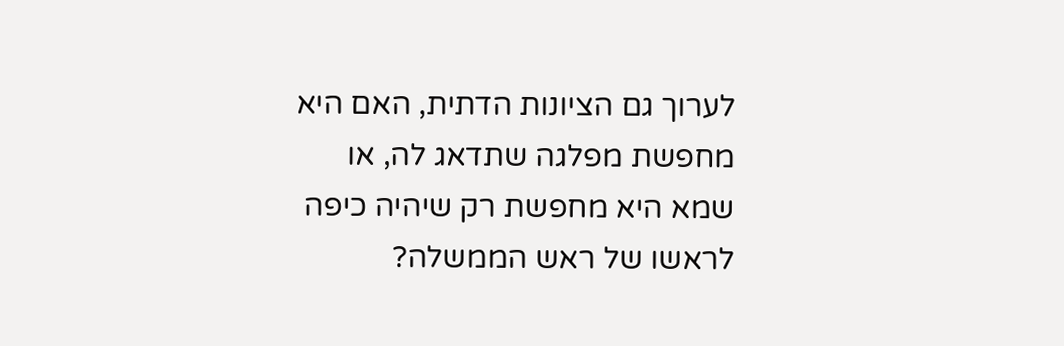לערוך גם הציונות הדתית, האם היא מחפשת מפלגה שתדאג לה, או שמא היא מחפשת רק שיהיה כיפה לראשו של ראש הממשלה?